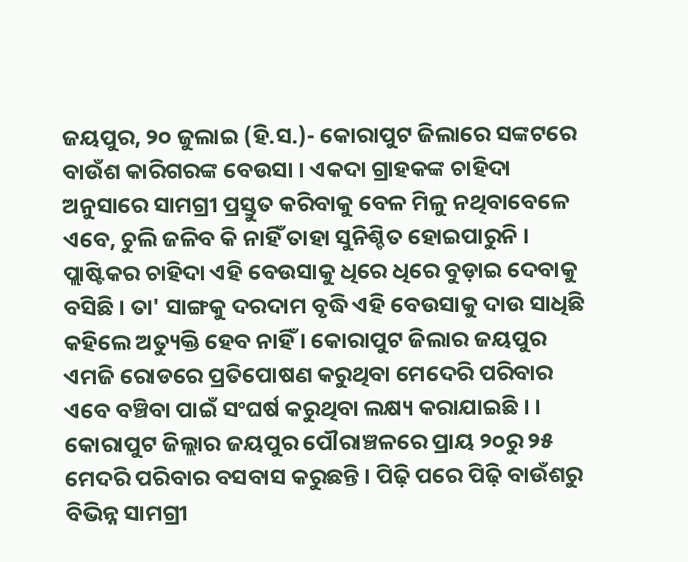ଜୟପୁର, ୨୦ ଜୁଲାଇ (ହି.ସ.)- କୋରାପୁଟ ଜିଲାରେ ସଙ୍କଟରେ ବାଉଁଶ କାରିଗରଙ୍କ ବେଉସା । ଏକଦା ଗ୍ରାହକଙ୍କ ଚାହିଦା ଅନୁସାରେ ସାମଗ୍ରୀ ପ୍ରସ୍ତୁତ କରିବାକୁ ବେଳ ମିଳୁ ନଥିବାବେଳେ ଏବେ, ଚୁଲି ଜଳିବ କି ନାହିଁ ତାହା ସୁନିଶ୍ଚିତ ହୋଇପାରୁନି । ପ୍ଲାଷ୍ଟିକର ଚାହିଦା ଏହି ବେଉସାକୁ ଧିରେ ଧିରେ ବୁଡ଼ାଇ ଦେବାକୁ ବସିଛି । ତା' ସାଙ୍ଗକୁ ଦରଦାମ ବୃଦ୍ଧି ଏହି ବେଉସାକୁ ଦାଉ ସାଧିଛି କହିଲେ ଅତ୍ୟୁକ୍ତି ହେବ ନାହିଁ । କୋରାପୁଟ ଜିଲାର ଜୟପୁର ଏମଜି ରୋଡରେ ପ୍ରତିପୋଷଣ କରୁଥିବା ମେଦେରି ପରିବାର ଏବେ ବଞ୍ଚିବା ପାଇଁ ସଂଘର୍ଷ କରୁଥିବା ଲକ୍ଷ୍ୟ କରାଯାଇଛି । ।
କୋରାପୁଟ ଜିଲ୍ଲାର ଜୟପୁର ପୌରାଞ୍ଚଳରେ ପ୍ରାୟ ୨୦ରୁ ୨୫ ମେଦରି ପରିବାର ବସବାସ କରୁଛନ୍ତି । ପିଢ଼ି ପରେ ପିଢ଼ି ବାଉଁଶରୁ ବିଭିନ୍ନ ସାମଗ୍ରୀ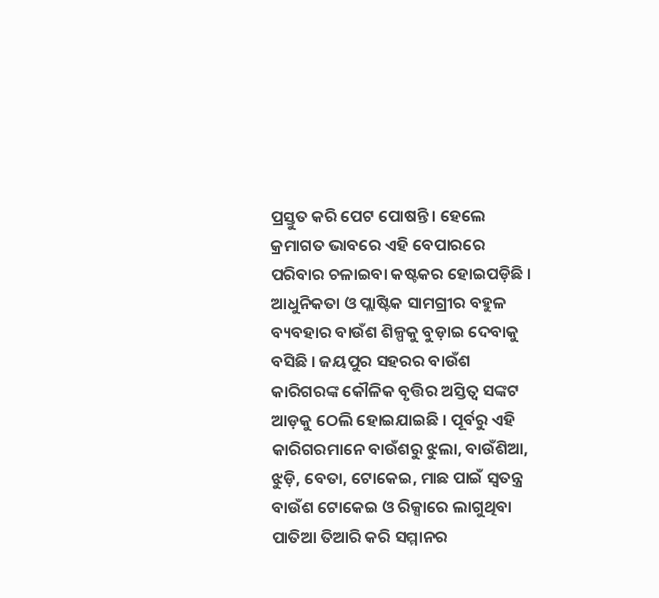ପ୍ରସ୍ତୁତ କରି ପେଟ ପୋଷନ୍ତି । ହେଲେ କ୍ରମାଗତ ଭାବରେ ଏହି ବେପାରରେ ପରିବାର ଚଳାଇବା କଷ୍ଟକର ହୋଇପଡ଼ିଛି । ଆଧୁନିକତା ଓ ପ୍ଲାଷ୍ଟିକ ସାମଗ୍ରୀର ବହୁଳ ବ୍ୟବହାର ବାଉଁଶ ଶିଳ୍ପକୁ ବୁଡ଼ାଇ ଦେବାକୁ ବସିଛି । ଜୟପୁର ସହରର ବାଉଁଶ କାରିଗରଙ୍କ କୌଳିକ ବୃତ୍ତିର ଅସ୍ତିତ୍ୱ ସଙ୍କଟ ଆଡ଼କୁ ଠେଲି ହୋଇଯାଇଛି । ପୂର୍ବରୁ ଏହି କାରିଗରମାନେ ବାଉଁଶରୁ ଝୁଲା, ବାଉଁଶିଆ, ଝୁଡ଼ି, ବେତା, ଟୋକେଇ, ମାଛ ପାଇଁ ସ୍ୱତନ୍ତ୍ର ବାଉଁଶ ଟୋକେଇ ଓ ରିକ୍ସାରେ ଲାଗୁଥିବା ପାତିଆ ତିଆରି କରି ସମ୍ମାନର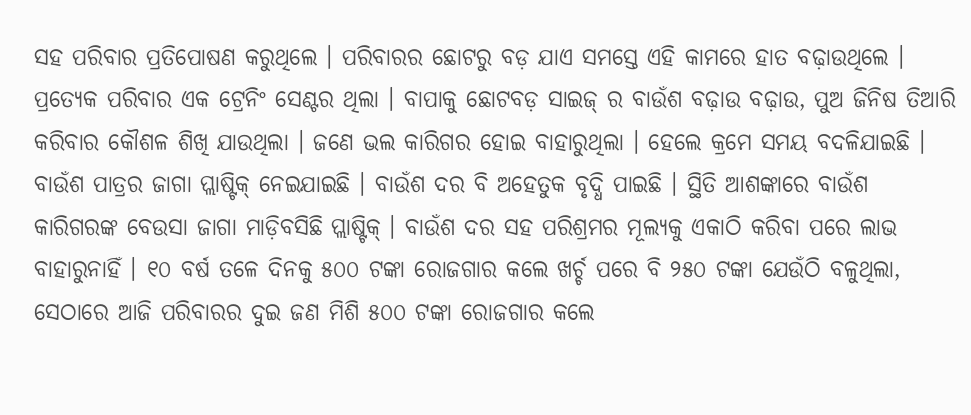ସହ ପରିବାର ପ୍ରତିପୋଷଣ କରୁଥିଲେ । ପରିବାରର ଛୋଟରୁ ବଡ଼ ଯାଏ ସମସ୍ତେ ଏହି କାମରେ ହାତ ବଢ଼ାଉଥିଲେ । ପ୍ରତ୍ୟେକ ପରିବାର ଏକ ଟ୍ରେନିଂ ସେଣ୍ଟର ଥିଲା । ବାପାକୁ ଛୋଟବଡ଼ ସାଇଜ୍ ର ବାଉଁଶ ବଢ଼ାଉ ବଢ଼ାଉ, ପୁଅ ଜିନିଷ ତିଆରି କରିବାର କୌଶଳ ଶିଖି ଯାଉଥିଲା । ଜଣେ ଭଲ କାରିଗର ହୋଇ ବାହାରୁଥିଲା । ହେଲେ କ୍ରମେ ସମୟ ବଦଳିଯାଇଛି । ବାଉଁଶ ପାତ୍ରର ଜାଗା ପ୍ଲାଷ୍ଟିକ୍ ନେଇଯାଇଛି । ବାଉଁଶ ଦର ବି ଅହେତୁକ ବୃଦ୍ଧି ପାଇଛି । ସ୍ଥିତି ଆଶଙ୍କାରେ ବାଉଁଶ କାରିଗରଙ୍କ ବେଉସା ଜାଗା ମାଡ଼ିବସିଛି ପ୍ଲାଷ୍ଟିକ୍ । ବାଉଁଶ ଦର ସହ ପରିଶ୍ରମର ମୂଲ୍ୟକୁ ଏକାଠି କରିବା ପରେ ଲାଭ ବାହାରୁନାହିଁ । ୧୦ ବର୍ଷ ତଳେ ଦିନକୁ ୫୦୦ ଟଙ୍କା ରୋଜଗାର କଲେ ଖର୍ଚ୍ଚ ପରେ ବି ୨୫୦ ଟଙ୍କା ଯେଉଁଠି ବଳୁଥିଲା, ସେଠାରେ ଆଜି ପରିବାରର ଦୁଇ ଜଣ ମିଶି ୫୦୦ ଟଙ୍କା ରୋଜଗାର କଲେ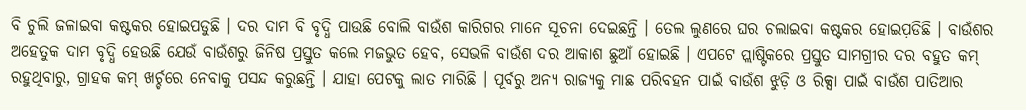ବି ଚୁଲି ଜଳାଇବା କଷ୍ଟକର ହୋଇପଡୁଛି । ଦର ଦାମ ବି ବୃଦ୍ଧି ପାଉଛି ବୋଲି ବାଉଁଶ କାରିଗର ମାନେ ସୂଚନା ଦେଇଛନ୍ତି । ତେଲ ଲୁଣରେ ଘର ଚଲାଇବା କଷ୍ଟକର ହୋଇପ଼ଡିଛି । ବାଉଁଶର ଅହେତୁକ ଦାମ ବୃଦ୍ଧି ହେଉଛି ଯେଉଁ ବାଉଁଶରୁ ଜିନିଷ ପ୍ରସ୍ତୁତ କଲେ ମଜଭୁତ ହେବ, ସେଭଳି ବାଉଁଶ ଦର ଆକାଶ ଛୁଆଁ ହୋଇଛି । ଏପଟେ ପ୍ଲାଷ୍ଟିକରେ ପ୍ରସ୍ତୁତ ସାମଗ୍ରୀର ଦର ବହୁତ କମ୍ ରହୁଥିବାରୁ, ଗ୍ରାହକ କମ୍ ଖର୍ଚ୍ଚରେ ନେବାକୁ ପସନ୍ଦ କରୁଛନ୍ତି । ଯାହା ପେଟକୁ ଲାତ ମାରିଛି । ପୂର୍ବରୁ ଅନ୍ୟ ରାଜ୍ୟକୁ ମାଛ ପରିବହନ ପାଇଁ ବାଉଁଶ ଝୁଡ଼ି ଓ ରିକ୍ସା ପାଇଁ ବାଉଁଶ ପାତିଆର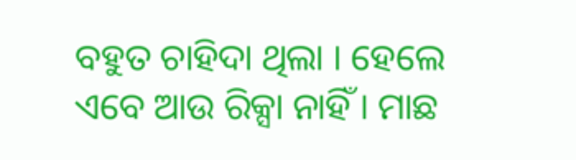ବହୁତ ଚାହିଦା ଥିଲା । ହେଲେ ଏବେ ଆଉ ରିକ୍ସା ନାହିଁ । ମାଛ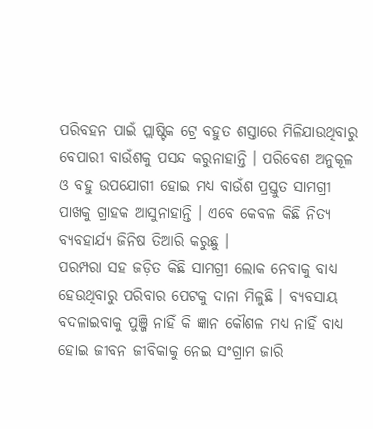ପରିବହନ ପାଇଁ ପ୍ଲାଷ୍ଟିକ ଟ୍ରେ ବହୁତ ଶସ୍ତାରେ ମିଳିଯାଉଥିବାରୁ ବେପାରୀ ବାଉଁଶକୁ ପସନ୍ଦ କରୁନାହାନ୍ତି । ପରିବେଶ ଅନୁକୂଳ ଓ ବହୁ ଉପଯୋଗୀ ହୋଇ ମଧ୍ୟ ବାଉଁଶ ପ୍ରସ୍ତୁତ ସାମଗ୍ରୀ ପାଖକୁ ଗ୍ରାହକ ଆସୁନାହାନ୍ତି । ଏବେ କେବଳ କିଛି ନିତ୍ୟ ବ୍ୟବହାର୍ଯ୍ୟ ଜିନିଷ ତିଆରି କରୁଛୁ ।
ପରମ୍ପରା ସହ ଜଡ଼ିତ କିଛି ସାମଗ୍ରୀ ଲୋକ ନେବାକୁ ବାଧ୍ୟ ହେଉଥିବାରୁ ପରିବାର ପେଟକୁ ଦାନା ମିଳୁଛି । ବ୍ୟବସାୟ ବଦଳାଇବାକୁ ପୁଞ୍ଜି ନାହିଁ କି ଜ୍ଞାନ କୌଶଳ ମଧ୍ୟ ନାହିଁ ବାଧ୍ୟ ହୋଇ ଜୀବନ ଜୀବିକାକୁ ନେଇ ସଂଗ୍ରାମ ଜାରି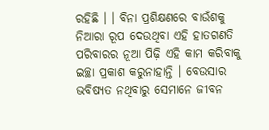ରହିଛି । । ବିନା ପ୍ରଶିକ୍ଷଣରେ ବାଉଁଶକୁ ନିଆରା ରୂପ ଦେଉଥିବା ଏହି ହାତଗଣତି ପରିବାରର ନୂଆ ପିଢ଼ି ଏହି କାମ କରିବାକୁ ଇଚ୍ଛା ପ୍ରକାଶ କରୁନାହାନ୍ତି । ବେଉସାର ଭବିଷ୍ୟତ ନଥିବାରୁ ସେମାନେ ଜୀବନ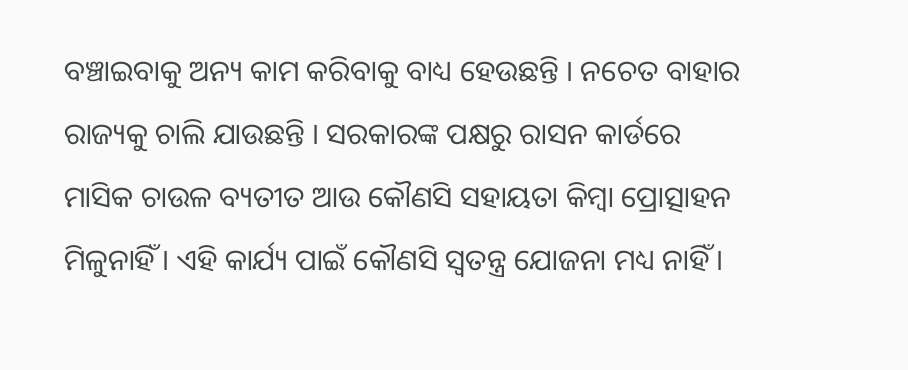ବଞ୍ଚାଇବାକୁ ଅନ୍ୟ କାମ କରିବାକୁ ବାଧ୍ୟ ହେଉଛନ୍ତି । ନଚେତ ବାହାର ରାଜ୍ୟକୁ ଚାଲି ଯାଉଛନ୍ତି । ସରକାରଙ୍କ ପକ୍ଷରୁ ରାସନ କାର୍ଡରେ ମାସିକ ଚାଉଳ ବ୍ୟତୀତ ଆଉ କୌଣସି ସହାୟତା କିମ୍ବା ପ୍ରୋତ୍ସାହନ ମିଳୁନାହିଁ । ଏହି କାର୍ଯ୍ୟ ପାଇଁ କୌଣସି ସ୍ୱତନ୍ତ୍ର ଯୋଜନା ମଧ୍ୟ ନାହିଁ ।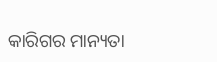କାରିଗର ମାନ୍ୟତା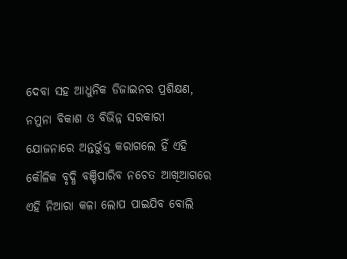ଦେବା ସହ ଆଧୁନିକ ଡିଜାଇନର ପ୍ରଶିକ୍ଷଣ, ନମୁନା ବିକାଶ ଓ ବିଭିନ୍ନ ସରକାରୀ ଯୋଜନାରେ ଅନ୍ତର୍ଭୁକ୍ତ କରାଗଲେ ହିଁ ଏହି କୌଳିକ ବୃଦ୍ଧି ବଞ୍ଚିପାରିବ ନଚେତ ଆଖିଆଗରେ ଏହି ନିଆରା କଳା ଲୋପ ପାଇଯିବ ବୋଲି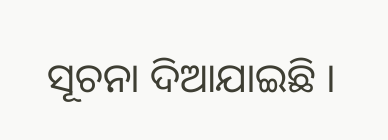ସୂଚନା ଦିଆଯାଇଛି ।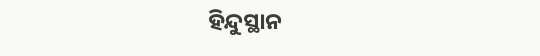ହିନ୍ଦୁସ୍ଥାନ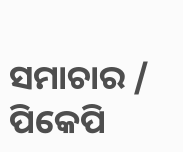ସମାଚାର / ପିକେପି